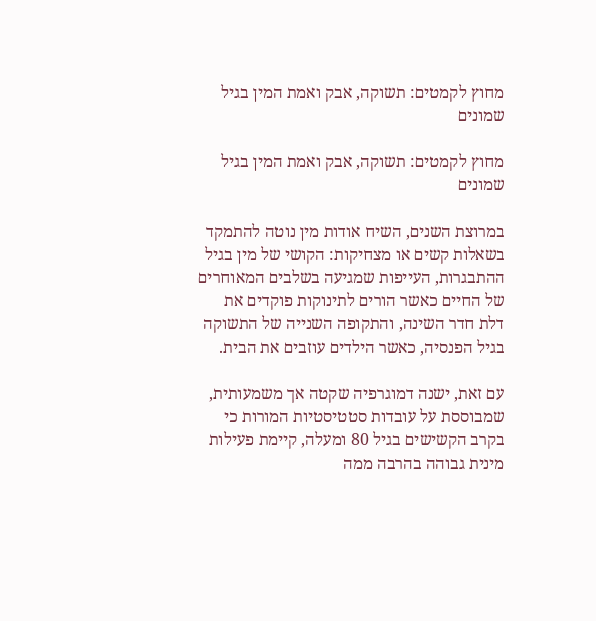מחוץ לקמטים: תשוקה, אבק ואמת המין בגיל שמונים

מחוץ לקמטים: תשוקה, אבק ואמת המין בגיל שמונים

במרוצת השנים, השיח אודות מין נוטה להתמקד בשאלות קשים או מצחיקות: הקושי של מין בגיל ההתבגרות, העייפות שמגיעה בשלבים המאוחרים של החיים כאשר הורים לתינוקות פוקדים את דלת חדר השינה, והתקופה השנייה של התשוקה בגיל הפנסיה, כאשר הילדים עוזבים את הבית.

עם זאת, ישנה דמוגרפיה שקטה אך משמעותית, שמבוססת על עובדות סטטיסטיות המורות כי בקרב הקשישים בגיל 80 ומעלה, קיימת פעילות מינית גבוהה בהרבה ממה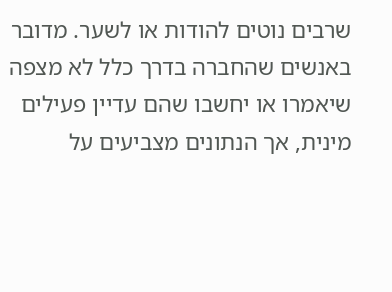שרבים נוטים להודות או לשער. מדובר באנשים שהחברה בדרך כלל לא מצפה שיאמרו או יחשבו שהם עדיין פעילים מינית, אך הנתונים מצביעים על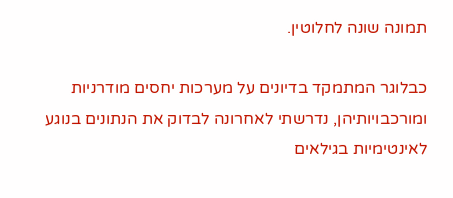תמונה שונה לחלוטין.

כבלוגר המתמקד בדיונים על מערכות יחסים מודרניות ומורכבויותיהן, נדרשתי לאחרונה לבדוק את הנתונים בנוגע לאינטימיות בגילאים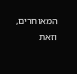המאוחרים, וזאת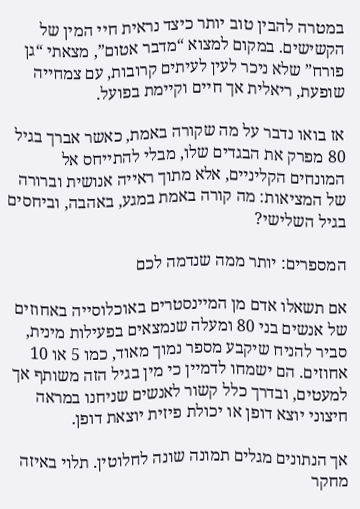במטרה להבין טוב יותר כיצד נראית חיי המין של הקשישים. במקום למצוא “מדבר אטום”, מצאתי “גן פורח” שלא ניכר לעין לעיתים קרובות, עם צמחייה שופעת, ריאלית אך חיים וקיימת בפועל.

אז בואו נדבר על מה שקורה באמת, כאשר אברך בגיל 80 מפרק את הבגדים שלו, מבלי להתייחס אל המונחים הקליניים, אלא מתוך ראייה אנושית וברורה של המציאות: מה קורה באמת במגע, באהבה, וביחסים בגיל השלישי?

המספרים: יותר ממה שנדמה לכם

אם תשאלו אדם מן המיינסטרים באוכלוסייה באחוזים של אנשים בני 80 ומעלה שנמצאים בפעילות מינית, סביר להניח שיקבע מספר נמוך מאוד, כמו 5 או 10 אחוזים. הם ישמחו לדמיין כי מין בגיל הזה משותף אך למעטים, ובדרך כלל קשור לאנשים שניחנו במראה חיצוני יוצא דופן או יכולת פיזית יוצאת דופן.

אך הנתונים מגלים תמונה שונה לחלוטין. תלוי באיזה מחקר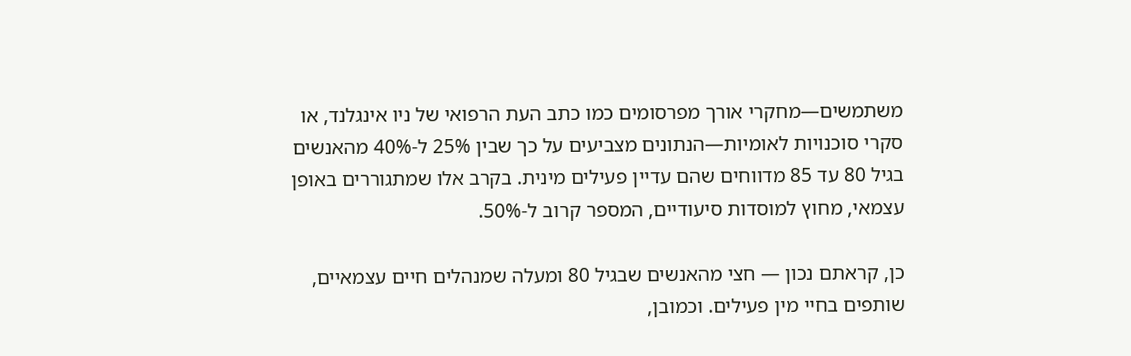משתמשים—מחקרי אורך מפרסומים כמו כתב העת הרפואי של ניו אינגלנד, או סקרי סוכנויות לאומיות—הנתונים מצביעים על כך שבין 25% ל-40% מהאנשים בגיל 80 עד 85 מדווחים שהם עדיין פעילים מינית. בקרב אלו שמתגוררים באופן עצמאי, מחוץ למוסדות סיעודיים, המספר קרוב ל-50%.

כן, קראתם נכון — חצי מהאנשים שבגיל 80 ומעלה שמנהלים חיים עצמאיים, שותפים בחיי מין פעילים. וכמובן,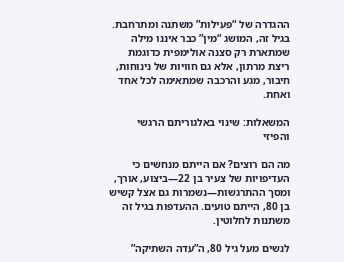ההגדרה של “פעילות” משתנה ומתרחבת. בגיל זה, המושג “מין” כבר איננו מילה שמתארת רק סצנה אולימפית כדוגמת ריצת מרתון, אלא גם חוויות של נינוחות, חיבור, מגע והרכבה שמתאימה לכל אחד ואחת.

המשאלות: שינוי באלגוריתם הרגשי והפיזי

מה הם רוצים? אם הייתם מנחשים כי העדיפויות של צעיר בן 22—ביצוע, אורך, ומסך ההתרגשות—נשמרות גם אצל קשיש בן 80, הייתם טועים. ההעדפות בגיל זה משתנות לחלוטין.

לנשים מעל גיל 80, ה”עדה השתיקה”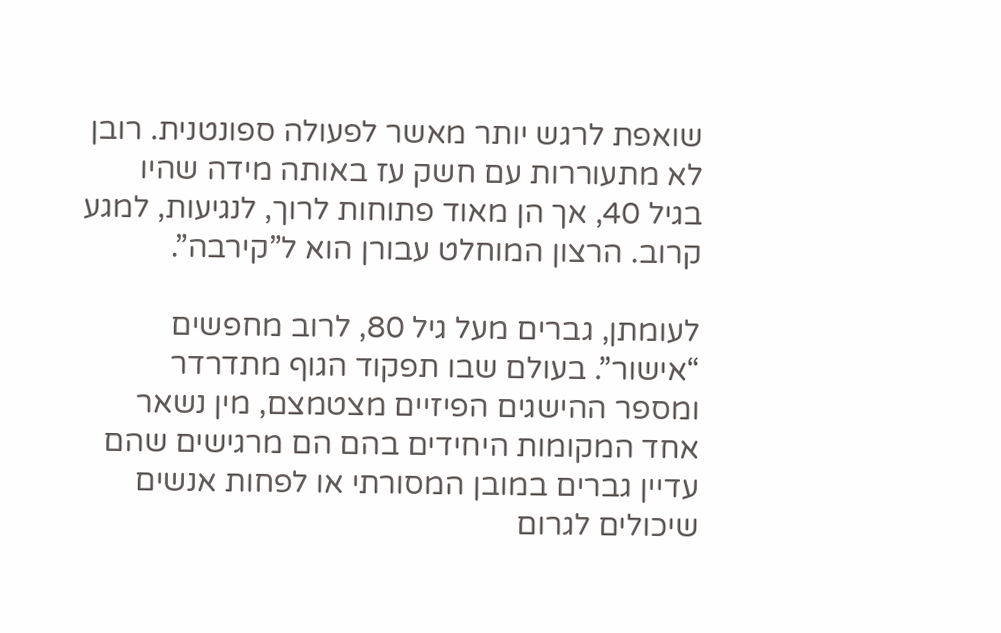שואפת לרגש יותר מאשר לפעולה ספונטנית. רובן לא מתעוררות עם חשק עז באותה מידה שהיו בגיל 40, אך הן מאוד פתוחות לרוך, לנגיעות, למגע קרוב. הרצון המוחלט עבורן הוא ל”קירבה”.

לעומתן, גברים מעל גיל 80, לרוב מחפשים “אישור”. בעולם שבו תפקוד הגוף מתדרדר ומספר ההישגים הפיזיים מצטמצם, מין נשאר אחד המקומות היחידים בהם הם מרגישים שהם עדיין גברים במובן המסורתי או לפחות אנשים שיכולים לגרום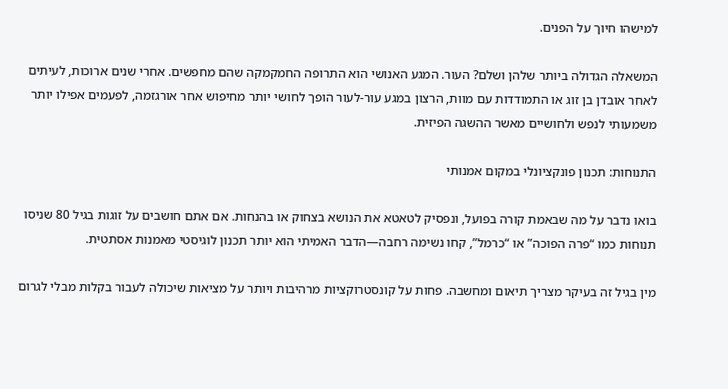למישהו חיוך על הפנים.

המשאלה הגדולה ביותר שלהן ושלם? העור. המגע האנושי הוא התרופה החמקמקה שהם מחפשים. אחרי שנים ארוכות, לעיתים לאחר אובדן בן זוג או התמודדות עם מוות, הרצון במגע עור-לעור הופך לחושי יותר מחיפוש אחר אורגזמה, לפעמים אפילו יותר משמעותי לנפש ולחושיים מאשר ההשגה הפיזית.

התנוחות: תכנון פונקציונלי במקום אמנותי

בואו נדבר על מה שבאמת קורה בפועל, ונפסיק לטאטא את הנושא בצחוק או בהנחות. אם אתם חושבים על זוגות בגיל 80 שניסו תנוחות כמו “פרה הפוכה” או “כרמל”, קחו נשימה רחבה—הדבר האמיתי הוא יותר תכנון לוגיסטי מאמנות אסתטית.

מין בגיל זה בעיקר מצריך תיאום ומחשבה. פחות על קונסטרוקציות מרהיבות ויותר על מציאות שיכולה לעבור בקלות מבלי לגרום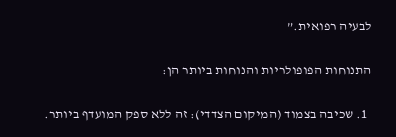לבעיה רפואית.”

התנוחות הפופולריות והנוחות ביותר הן:

  1. שכיבה בצמוד (המיקום הצדדי): זה ללא ספק המועדף ביותר.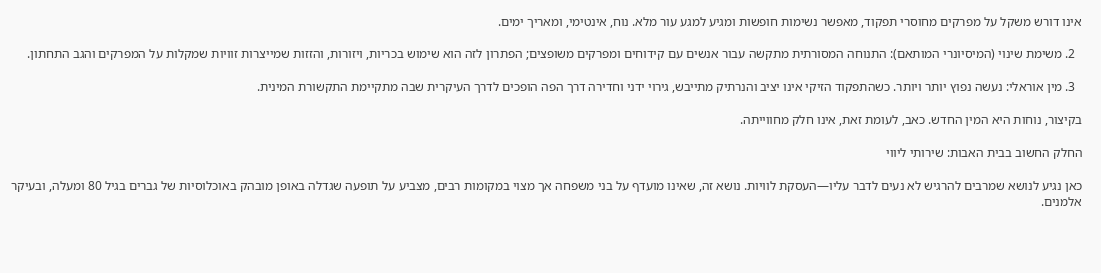אינו דורש משקל על מפרקים מחוסרי תפקוד, מאפשר נשימות חופשות ומגיע למגע עור מלא. נוח, אינטימי, ומאריך ימים.

  2. משימת שינוי (המיסיונרי המותאם): התנוחה המסורתית מתקשה עבור אנשים עם קידוחים ומפרקים משופצים; הפתרון לזה הוא שימוש בכריות, ויזורות, והזזות שמייצרות זוויות שמקלות על המפרקים והגב התחתון.

  3. מין אוראלי: נעשה נפוץ יותר ויותר. כשהתפקוד הזיקי אינו יציב והנרתיק מתייבש, גירוי ידני וחדירה דרך הפה הופכים לדרך העיקרית שבה מתקיימת התקשורת המינית.

בקיצור, נוחות היא המין החדש. כאב, לעומת זאת, אינו חלק מחווייתה.

החלק החשוב בבית האבות: שירותי ליווי

כאן נגיע לנושא שמרבים להרגיש לא נעים לדבר עליו—העסקת לוויות. נושא זה, שאינו מועדף על בני משפחה אך מצוי במקומות רבים, מצביע על תופעה שגדלה באופן מובהק באוכלוסיות של גברים בגיל 80 ומעלה, ובעיקר אלמנים.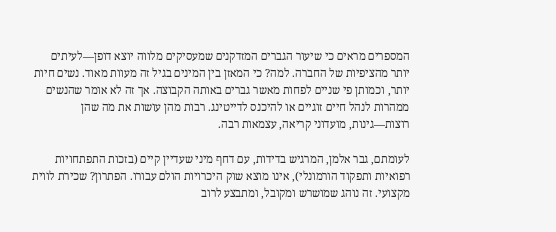המספרים מראים כי שיעור הגברים המזדקנים שמעסיקים מלווה יוצא דופן—לעיתים יותר מהציפיות של החברה. למה? כי המאזן בין המינים בגיל זה מעוות מאוד. נשים חיות יותר, וכמותן פי שניים לפחות מאשר גברים באותה הקבוצה. אך זה לא אומר שהנשים ממהרות לנהל חיים זוגיים או להיכנס לדייטינג. רבות מהן עושות את מה שהן רוצות—גינות, מועדוני קריאה, עצמאות רבה.

לעומתם, גבר אלמן, המרגיש בדידות, עם דחף מיני שעדיין קיים (בזכות התפתחויות רפואיות ותפקוד הורמונלי), אינו מוצא שוק היכרויות הולם עבורו. הפתרון? שכירת לווית מקצועי. זה נוהג שמושרש ומקובל, ומתבצע לרוב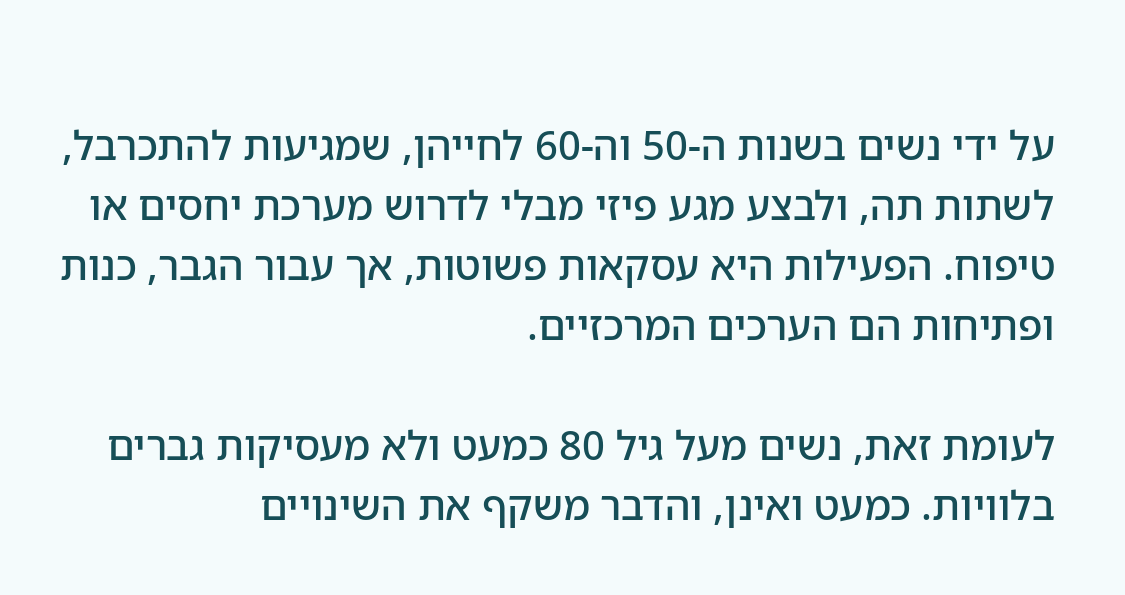על ידי נשים בשנות ה-50 וה-60 לחייהן, שמגיעות להתכרבל, לשתות תה, ולבצע מגע פיזי מבלי לדרוש מערכת יחסים או טיפוח. הפעילות היא עסקאות פשוטות, אך עבור הגבר, כנות ופתיחות הם הערכים המרכזיים.

לעומת זאת, נשים מעל גיל 80 כמעט ולא מעסיקות גברים בלוויות. כמעט ואינן, והדבר משקף את השינויים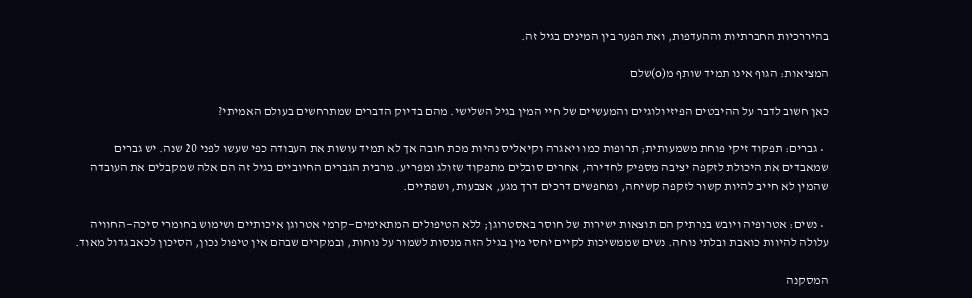בהיררכיות החברתיות וההעדפות, ואת הפער בין המינים בגיל זה.

המציאות: הגוף אינו תמיד שותף מ(o)שלם

כאן חשוב לדבר על ההיבטים הפיזיולוגיים והמעשיים של חיי המין בגיל השלישי. מהם בדיוק הדברים שמתרחשים בעולם האמיתי?

  • גברים: תפקוד זיקי פוחת משמעותית; תרופות כמו ויאגרה וקיאליס נהיות מכת חובה אך לא תמיד עושות את העבודה כפי שעשו לפני 20 שנה. יש גברים שמאבדים את היכולת לזקפה יציבה מספיק לחדירה, אחרים סובלים מתפקוד שזולג ומפריע. מרבית הגברים החיוביים בגיל זה הם אלה שמקבלים את העובדה שהמין לא חייב להיות קשור לזקפה קשיחה, ומחפשים דרכים דרך מגע, אצבעות, ושפתיים.

  • נשים: אטרופיה ויובש בנרתיק הם תוצאות ישירות של חוסר באסטרוגן; ללא הטיפולים המתאימים—קרמי אטרוגן איכותיים ושימוש בחומרי סיכה—החוויה עלולה להיוות כואבת ובלתי נוחה. נשים שממשיכות לקיים יחסי מין בגיל הזה מנסות לשמור על נוחות, ובמקרים שבהם אין טיפול נכון, הסיכון לכאב גדול מאוד.

המסקנה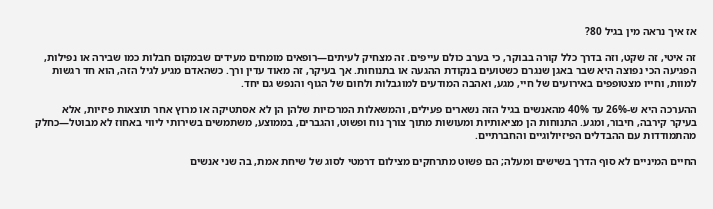אז איך נראה מין בגיל 80?

זה איטי, זה שקט, וזה בדרך כלל קורה בבוקר, כי בערב כולם עייפים. זה מצחיק לעיתים—רופאים מומחים מעידים שבמקום חבלות כמו שבירה או נפילות, הפגיעה הכי נפוצה היא שבר באגן שנגרם כשטועים בנקודת ההגעה או בתנוחות. אך בעיקר, זה מאוד עדין ורך. כשהאדם מגיע לגיל הזה, הוא חד רגשות למוות, וחייו מצטופפים באירועים של חיי, מגע, ואהבה המודעים למוגבלות ולחום של הגוף והנפש גם יחד.

ההערכה היא ש-26% עד 40% מהאנשים בגיל הזה נשארים פעילים, והמשאלות המרכזיות שלהן הן לא אסתטיקה או מרוץ אחר תוצאות פיזיות, אלא בעיקר קירבה, חיבור, ומגע. התנוחות הן מציאותיות ומעושות מתוך צורך נוח ופשוט, והגברים, בממוצע, משתמשים בשירותי ליווי באחוז לא מבוטל—כחלק מהתמודדות עם ההבדלים הפיזיולוגיים והחברתיים.

החיים המיניים לא סוף הדרך בשישים ומעלה; הם פשוט מתרחקים מצילום דרמטי לסוג של שיחת אמת, בה שני אנשים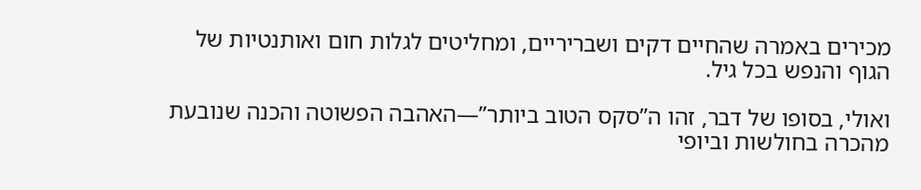מכירים באמרה שהחיים דקים ושבריריים, ומחליטים לגלות חום ואותנטיות של הגוף והנפש בכל גיל.

ואולי, בסופו של דבר, זהו ה”סקס הטוב ביותר”—האהבה הפשוטה והכנה שנובעת מהכרה בחולשות וביופי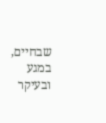שבחיים, במגע ובעיקר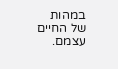במהות של החיים עצמם.